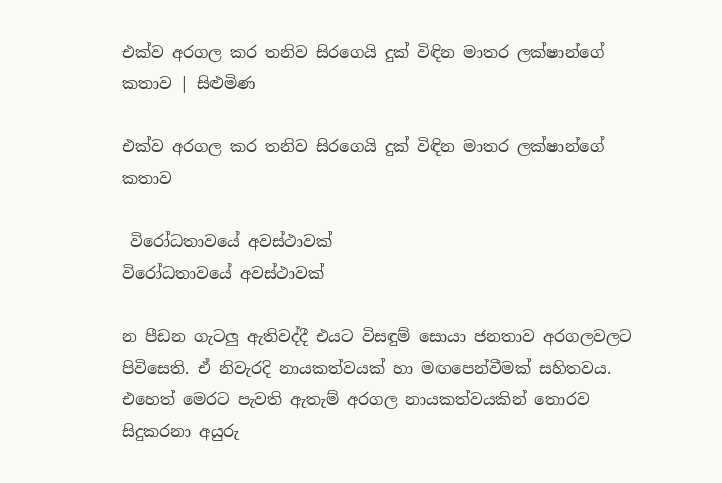එක්ව අරගල කර තනිව සිරගෙයි දුක් විඳින මාතර ලක්ෂාන්ගේ කතාව | සිළුමිණ

එක්ව අරගල කර තනිව සිරගෙයි දුක් විඳින මාතර ලක්ෂාන්ගේ කතාව

 විරෝධතාවයේ අවස්ථාවක්
විරෝධතාවයේ අවස්ථාවක්

න පීඩන ගැටලු ඇතිවද්දී එයට විසඳුම් සොයා ජනතාව අරගලවලට පිවිසෙති. ඒ නිවැරදි නායකත්වයක් හා මඟපෙන්වීමක් සහිතවය. එහෙත් මෙරට පැවති ඇතැම් අරගල නායකත්වයකින් තොරව සිදුකරනා අයුරු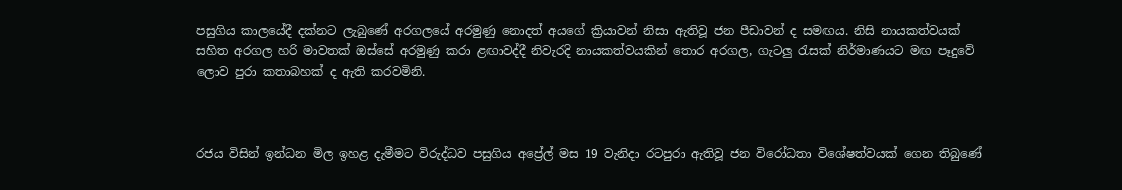පසුගිය කාලයේදී දක්නට ලැබුණේ අරගලයේ අරමුණු නොදත් අයගේ ක්‍රියාවන් නිසා ඇතිවූ ජන පීඩාවන් ද සමඟය. නිසි නායකත්වයක් සහිත අරගල හරි මාවතක් ඔස්සේ අරමුණු කරා ළඟාවද්දී නිවැරදි නායකත්වයකින් තොර අරගල, ගැටලු රැසක් නිර්මාණයට මඟ පෑදුවේ ලොව පුරා කතාබහක් ද ඇති කරවමිනි.



රජය විසින් ඉන්ධන මිල ඉහළ දැමීමට විරුද්ධව පසුගිය අප්‍රේල් මස 19 වැනිදා රටපුරා ඇතිවූ ජන විරෝධතා විශේෂත්වයක් ගෙන තිබුණේ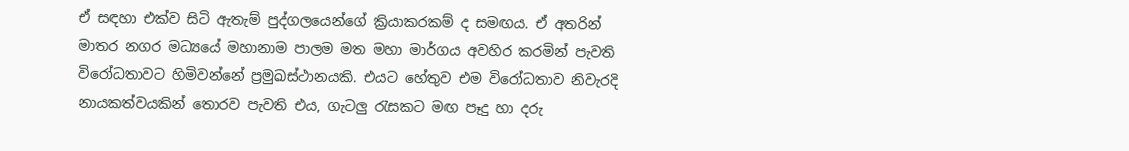ඒ සඳහා එක්ව සිටි ඇතැම් පුද්ගලයෙන්ගේ ක්‍රියාකරකම් ද සමඟය. ඒ අතරින් මාතර නගර මධ්‍යයේ මහානාම පාලම මත මහා මාර්ගය අවහිර කරමින් පැවති විරෝධතාවට හිමිවන්නේ ප්‍රමුඛස්ථානයකි. එයට හේතුව එම විරෝධතාව නිවැරදි නායකත්වයකින් තොරව පැවති එය, ගැටලු රැසකට මඟ පෑදු හා දරු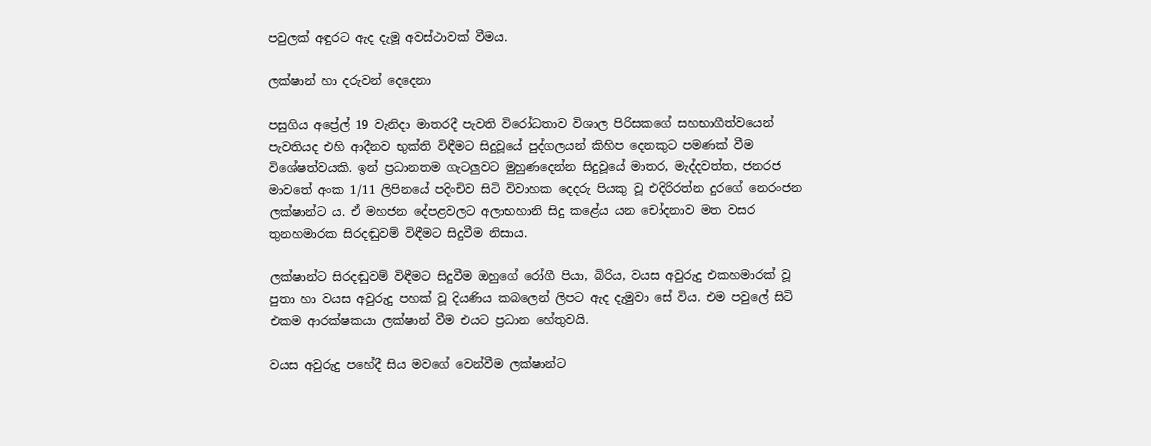පවුලක් අඳුරට ඇද දැමූ අවස්ථාවක් වීමය.

ලක්ෂාන් හා දරුවන් දෙදෙනා

පසුගිය අප්‍රේල් 19 වැනිදා මාතරදී පැවති විරෝධතාව විශාල පිරිසකගේ සහභාගීත්වයෙන් පැවතියද එහි ආදීනව භුක්ති විඳීමට සිදුවූයේ පුද්ගලයන් කිහිප දෙනකුට පමණක් වීම විශේෂත්වයකි. ඉන් ප්‍රධානතම ගැටලුවට මුහුණදෙන්න සිදුවූයේ මාතර, මැද්දවත්ත, ජනරජ මාවතේ අංක 1/11 ලිපිනයේ පදිංචිව සිටි විවාහක දෙදරු පියකු වූ එදිරිරත්න දුරගේ නෙරංජන ලක්ෂාන්ට ය. ඒ මහජන දේපළවලට අලාභහානි සිදු කළේය යන චෝදනාව මත වසර තුනහමාරක සිරදඬුවම් විඳීමට සිදුවීම නිසාය.

ලක්ෂාන්ට සිරදඬුවම් විඳීමට සිදුවීම ඔහුගේ රෝගී පියා, බිරිය, වයස අවුරුදු එකහමාරක් වූ පුතා හා වයස අවුරුදු පහක් වූ දියණිය කබලෙන් ලිපට ඇද දැමුවා සේ විය. එම පවුලේ සිටි එකම ආරක්ෂකයා ලක්ෂාන් වීම එයට ප්‍රධාන හේතුවයි.

වයස අවුරුදු පහේදී සිය මවගේ වෙන්වීම ලක්ෂාන්ට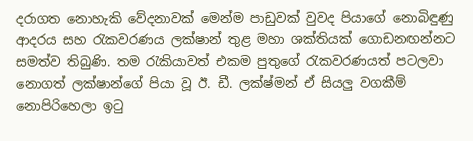දරාගත නොහැකි වේදනාවක් මෙන්ම පාඩුවක් වුවද පියාගේ නොබිඳුණු ආදරය සහ රැකවරණය ලක්ෂාන් තුළ මහා ශක්තියක් ගොඩනඟන්නට සමත්ව තිබුණි. තම රැකියාවත් එකම පුතුගේ රැකවරණයත් පටලවා නොගත් ලක්ෂාන්ගේ පියා වූ ඊ. ඩී. ලක්ෂ්මන් ඒ සියලු වගකීම් නොපිරිහෙලා ඉටු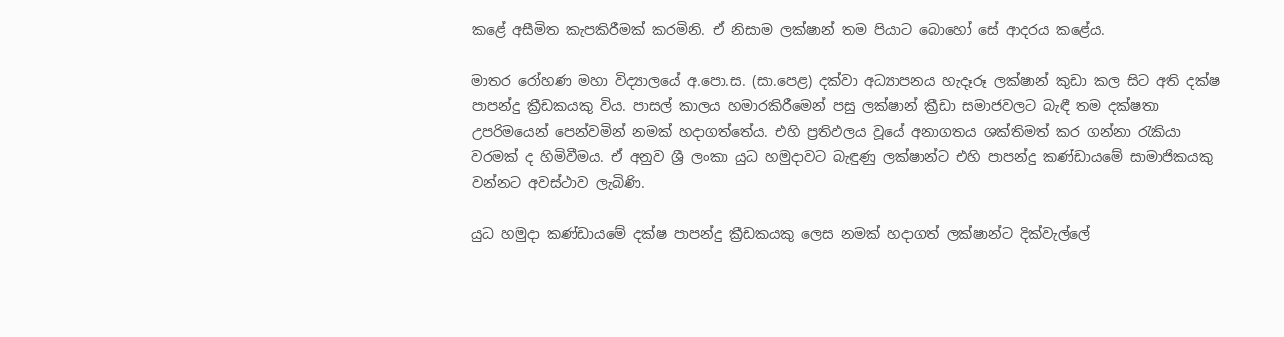කළේ අසීමිත කැපකිරීමක් කරමිනි. ඒ නිසාම ලක්ෂාන් තම පියාට බොහෝ සේ ආදරය කළේය.

මාතර රෝහණ මහා විද්‍යාලයේ අ.පො.ස. (සා.පෙළ) දක්වා අධ්‍යාපනය හැදෑරූ ලක්ෂාන් කුඩා කල සිට අති දක්ෂ පාපන්දු ක්‍රීඩකයකු විය. පාසල් කාලය හමාරකිරීමෙන් පසු ලක්ෂාන් ක්‍රීඩා සමාජවලට බැඳී තම දක්ෂතා උපරිමයෙන් පෙන්වමින් නමක් හදාගත්තේය. එහි ප්‍රතිඵලය වූයේ අනාගතය ශක්තිමත් කර ගන්නා රැකියා වරමක් ද හිමිවීමය. ඒ අනුව ශ්‍රී ලංකා යුධ හමුදාවට බැඳුණු ලක්ෂාන්ට එහි පාපන්දු කණ්ඩායමේ සාමාජිකයකු වන්නට අවස්ථාව ලැබිණි.

යුධ හමුදා කණ්ඩායමේ දක්ෂ පාපන්දු ක්‍රීඩකයකු ලෙස නමක් හදාගත් ලක්ෂාන්ට දික්වැල්ලේ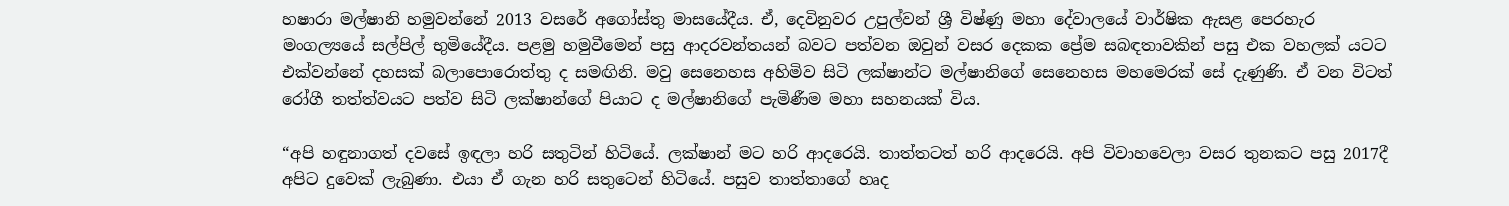හෂාරා මල්ෂානි හමුවන්නේ 2013 වසරේ අගෝස්තු මාසයේදීය. ඒ, දෙවිනුවර උපුල්වන් ශ්‍රී විෂ්ණු මහා දේවාලයේ වාර්ෂික ඇසළ පෙරහැර මංගල්‍යයේ සල්පිල් භුමියේදීය. පළමු හමුවීමෙන් පසු ආදරවන්තයන් බවට පත්වන ඔවුන් වසර දෙකක ප්‍රේම සබඳතාවකින් පසු එක වහලක් යටට එක්වන්නේ දහසක් බලාපොරොත්තු ද සමඟිනි. මවු සෙනෙහස අහිමිව සිටි ලක්ෂාන්ට මල්ෂානිගේ සෙනෙහස මහමෙරක් සේ දැණුණි. ඒ වන විටත් රෝගී තත්ත්වයට පත්ව සිටි ලක්ෂාන්ගේ පියාට ද මල්ෂානිගේ පැමිණීම මහා සහනයක් විය.

“අපි හඳුනාගත් දවසේ ඉඳලා හරි සතුටින් හිටියේ. ලක්ෂාන් මට හරි ආදරෙයි. තාත්තටත් හරි ආදරෙයි. අපි විවාහවෙලා වසර තුනකට පසු 2017දී අපිට දුවෙක් ලැබුණා. එයා ඒ ගැන හරි සතුටෙන් හිටියේ. පසුව තාත්තාගේ හෘද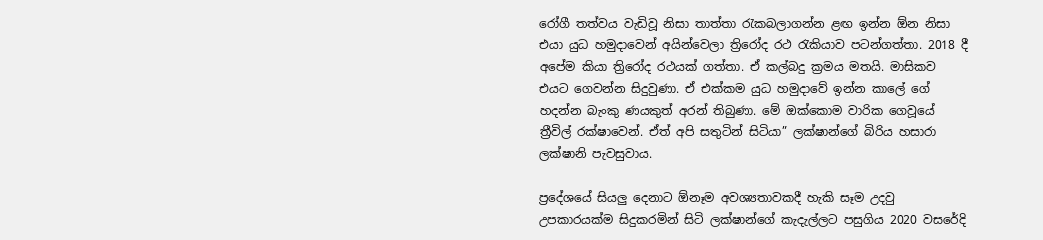රෝගී තත්වය වැඩිවූ නිසා තාත්තා රැකබලාගන්න ළඟ ඉන්න ඕන නිසා එයා යුධ හමුදාවෙන් අයින්වෙලා ත්‍රිරෝද රථ රැකියාව පටන්ගත්තා. 2018 දී අපේම කියා ත්‍රිරෝද රථයක් ගත්තා. ඒ කල්බදු ක්‍රමය මතයි. මාසිකව එයට ගෙවන්න සිදුවුණා. ඒ එක්කම යුධ හමුදාවේ ඉන්න කාලේ ගේ හදන්න බැංකු ණයකුත් අරන් තිබුණා. මේ ඔක්කොම වාරික ගෙවූයේ ත්‍රීවිල් රක්ෂාවෙන්. ඒත් අපි සතුටින් සිටියා” ලක්ෂාන්ගේ බිරිය හසාරා ලක්ෂානි පැවසුවාය.

ප්‍රදේශයේ සියලු දෙනාට ඕනෑම අවශ්‍යතාවකදී හැකි සෑම උදවු උපකාරයක්ම සිදුකරමින් සිටි ලක්ෂාන්ගේ කැදැල්ලට පසුගිය 2020 වසරේදි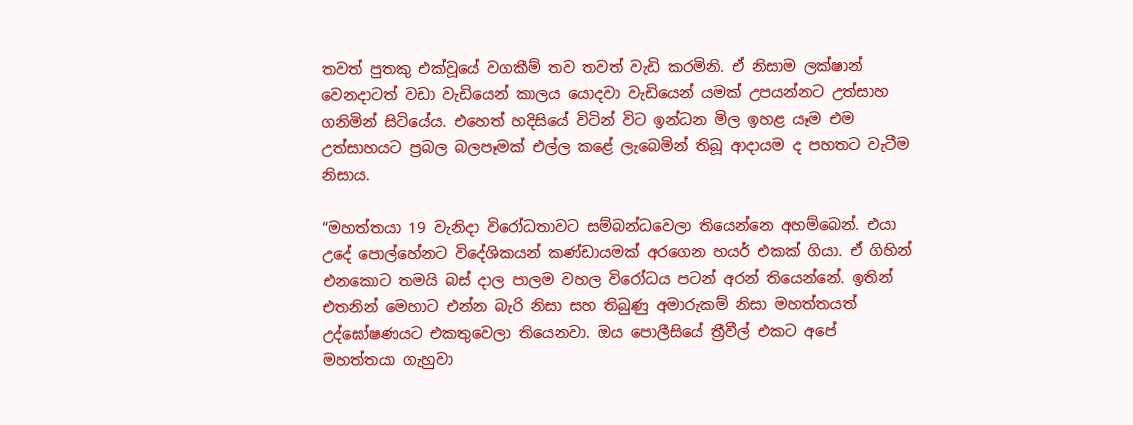තවත් පුතකු එක්වූයේ වගකීම් තව තවත් වැඩි කරමිනි. ඒ නිසාම ලක්ෂාන් වෙනදාටත් වඩා වැඩියෙන් කාලය යොදවා වැඩියෙන් යමක් උපයන්නට උත්සාහ ගනිමින් සිටියේය. එහෙත් හදිසියේ විටින් විට ඉන්ධන මිල ඉහළ යෑම එම උත්සාහයට ප්‍රබල බලපෑමක් එල්ල කළේ ලැබෙමින් තිබූ ආදායම ද පහතට වැටීම නිසාය.

“මහත්තයා 19 වැනිදා විරෝධතාවට සම්බන්ධවෙලා තියෙන්නෙ අහම්බෙන්. එයා උදේ පොල්හේනට විදේශිකයන් කණ්ඩායමක් අරගෙන හයර් එකක් ගියා. ඒ ගිහින් එනකොට තමයි බස් දාල පාලම වහල විරෝධය පටන් අරන් තියෙන්නේ. ඉතින් එතනින් මෙහාට එන්න බැරි නිසා සහ තිබුණු අමාරුකම් නිසා මහත්තයත් උද්ඝෝෂණයට එකතුවෙලා තියෙනවා. ඔය පොලීසියේ ත්‍රීවීල් එකට අපේ මහත්තයා ගැහුවා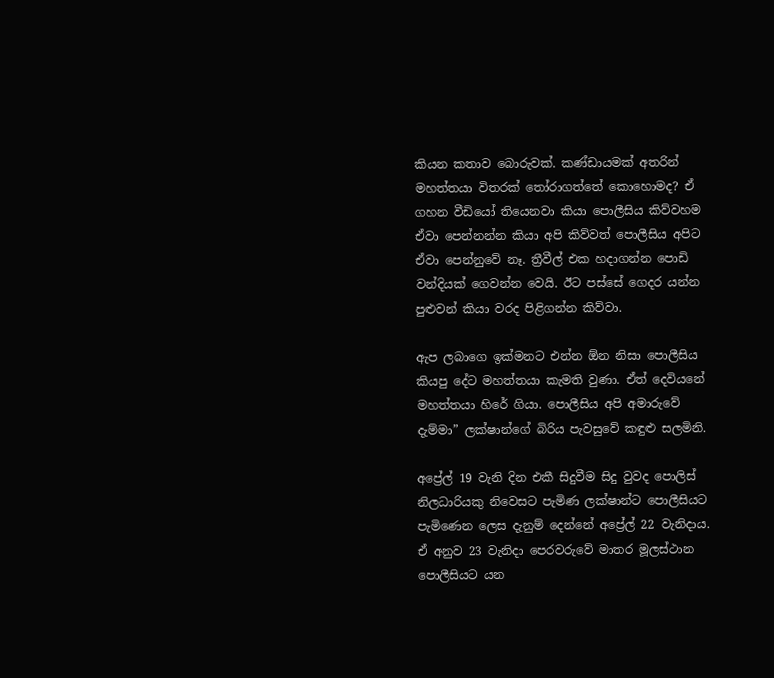කියන කතාව බොරුවක්. කණ්ඩායමක් අතරින් මහත්තයා විතරක් තෝරාගත්තේ කොහොමද? ඒ ගහන වීඩියෝ තියෙනවා කියා පොලීසිය කිව්වහම ඒවා පෙන්නන්න කියා අපි කිව්වත් පොලීසිය අපිට ඒවා පෙන්නුවේ නෑ. ත්‍රීවීල් එක හදාගන්න පොඩි වන්දියක් ගෙවන්න වෙයි. ඊට පස්සේ ගෙදර යන්න පුළුවන් කියා වරද පිළිගන්න කිව්වා.

ඇප ලබාගෙ ඉක්මනට එන්න ඕන නිසා පොලීසිය කියපු දේට මහත්තයා කැමති වුණා. ඒත් දෙවියනේ මහත්තයා හිරේ ගියා. පොලීසිය අපි අමාරුවේ දැම්මා” ලක්ෂාන්ගේ බිරිය පැවසුවේ කඳුළු සලමිනි.

අප්‍රේල් 19 වැනි දින එකී සිදුවීම සිදු වුවද පොලිස් නිලධාරියකු නිවෙසට පැමිණ ලක්ෂාන්ට පොලීසියට පැමිණෙන ලෙස දැනුම් දෙන්නේ අප්‍රේල් 22 වැනිදාය. ඒ අනුව 23 වැනිදා පෙරවරුවේ මාතර මූලස්ථාන පොලීසියට යන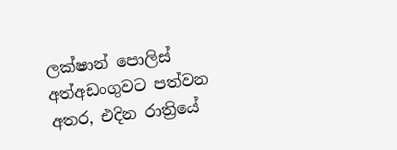ලක්ෂාන් පොලිස් අත්අඩංගුවට පත්වන අතර, එදින රාත්‍රියේ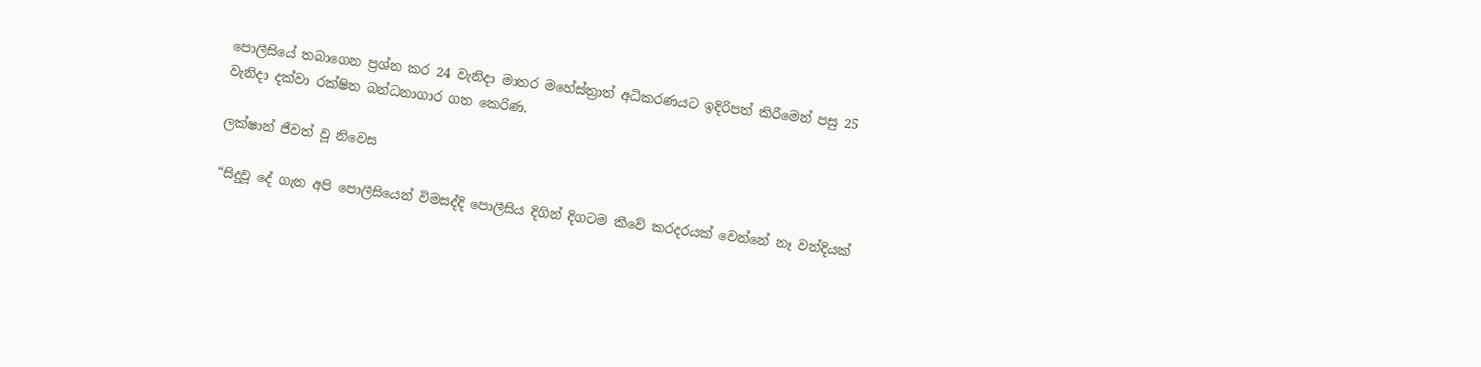පොලීසියේ තබාගෙන ප්‍රශ්න කර 24 වැනිදා මාතර මහේස්ත්‍රාත් අධිකරණයට ඉදිරිපත් කිරීමෙන් පසු 25 වැනිදා දක්වා රක්ෂිත බන්ධනාගාර ගත කෙරිණ.

ලක්ෂාන් ජීවත් වූ නිවෙස

“සිදුවූ දේ ගැන අපි පොලීසියෙන් විමසද්දි පොලීසිය දිගින් දිගටම කීවේ කරදරයක් වෙන්නේ නෑ වන්දියක්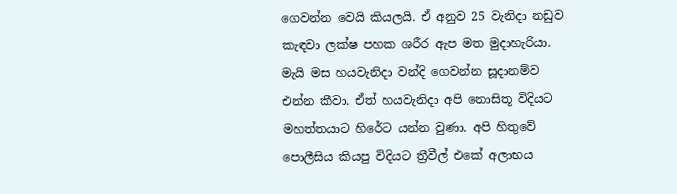ගෙවන්න වෙයි කියලයි. ඒ අනුව 25 වැනිදා නඩුව කැඳවා ලක්ෂ පහක ශරීර ඇප මත මුදාහැරියා. මැයි මස හයවැනිදා වන්දි ගෙවන්න සූදානම්ව එන්න කීවා. ඒත් හයවැනිදා අපි නොසිතූ විදියට මහත්තයාට හිරේට යන්න වුණා. අපි හිතුවේ පොලීසිය කියපු විදියට ත්‍රීවීල් එකේ අලාභය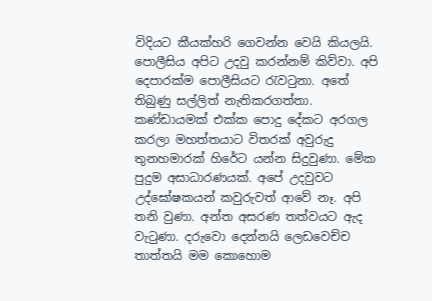විදියට කීයක්හරි ගෙවන්න වෙයි කියලයි. පොලීසිය අපිට උදවු කරන්නම් කිව්වා. අපි දෙපාරක්ම පොලීසියට රැවටුනා. අතේ තිබුණු සල්ලිත් නැතිකරගත්තා. කණ්ඩායමක් එක්ක පොදු දේකට අරගල කරලා මහත්තයාට විතරක් අවුරුදු තුනහමාරක් හිරේට යන්න සිදුවුණා. මේක පුදුම අසාධාරණයක්. අපේ උදවුවට උද්ඝෝෂකයන් කවුරුවත් ආවේ නෑ. අපි තනි වුණා. අන්ත අසරණ තත්වයට ඇද වැටුණා. දරුවො දෙන්නයි ලෙඩවෙච්ච තාත්තයි මම කොහොම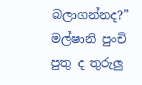බලාගන්නද?” මල්ෂානි පුංචි පුතු ද තුරුලු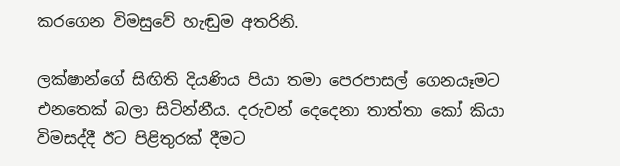කරගෙන විමසුවේ හැඬුම අතරිනි.

ලක්ෂාන්ගේ සිඟිති දියණිය පියා තමා පෙරපාසල් ගෙනයෑමට එනතෙක් බලා සිටින්නීය. දරුවන් දෙදෙනා තාත්තා කෝ කියා විමසද්දී ඊට පිළිතුරක් දීමට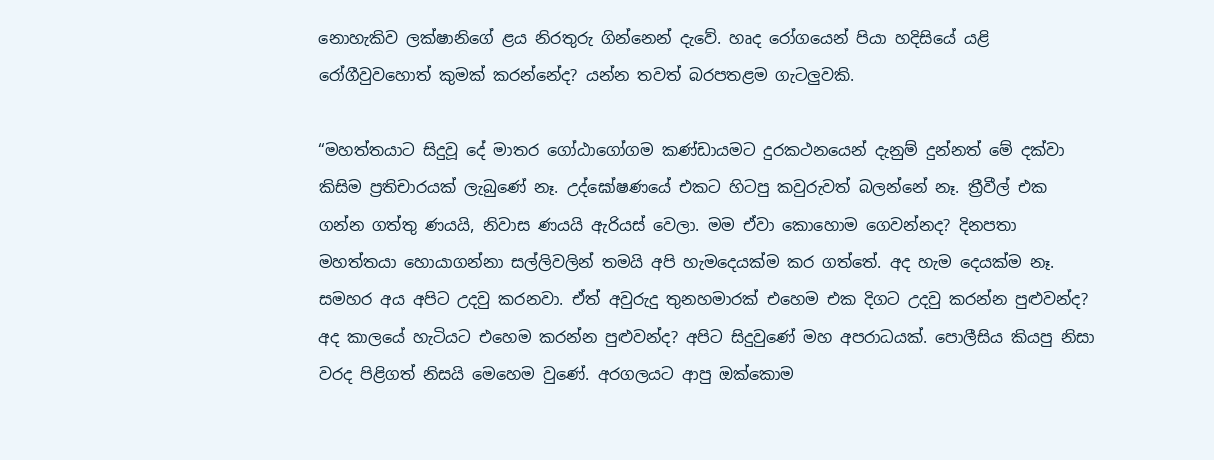නොහැකිව ලක්ෂානිගේ ළය නිරතුරු ගින්නෙන් දැවේ. හෘද රෝගයෙන් පියා හදිසියේ යළි රෝගීවුවහොත් කුමක් කරන්නේද? යන්න තවත් බරපතළම ගැටලුවකි.

“මහත්තයාට සිදුවූ දේ මාතර ගෝඨාගෝගම කණ්ඩායමට දුරකථනයෙන් දැනුම් දුන්නත් මේ දක්වා කිසිම ප්‍රතිචාරයක් ලැබුණේ නෑ. උද්ඝෝෂණයේ එකට හිටපු කවුරුවත් බලන්නේ නෑ. ත්‍රීවීල් එක ගන්න ගත්තු ණයයි, නිවාස ණයයි ඇරියස් වෙලා. මම ඒවා කොහොම ගෙවන්නද? දිනපතා මහත්තයා හොයාගන්නා සල්ලිවලින් තමයි අපි හැමදෙයක්ම කර ගත්තේ. අද හැම දෙයක්ම නෑ. සමහර අය අපිට උදවු කරනවා. ඒත් අවුරුදු තුනහමාරක් එහෙම එක දිගට උදවු කරන්න පුළුවන්ද? අද කාලයේ හැටියට එහෙම කරන්න පුළුවන්ද? අපිට සිදුවුණේ මහ අපරාධයක්. පොලීසිය කියපු නිසා වරද පිළිගත් නිසයි මෙහෙම වුණේ. අරගලයට ආපු ඔක්කොම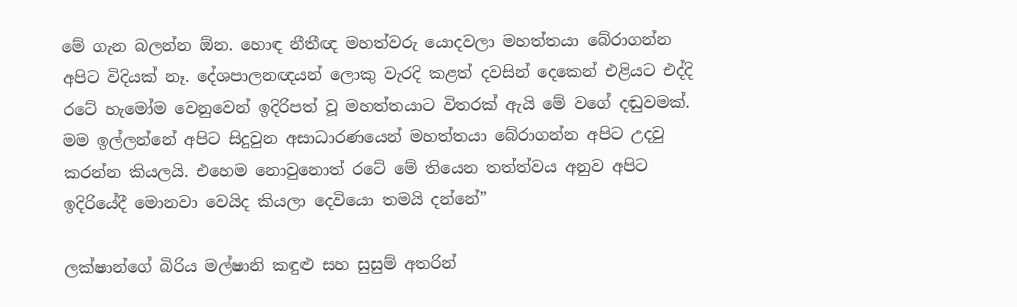මේ ගැන බලන්න ඕන. හොඳ නීතීඥ මහත්වරු යොදවලා මහත්තයා බේරාගන්න අපිට විදියක් නෑ. දේශපාලනඥයන් ලොකු වැරදි කළත් දවසින් දෙකෙන් එළියට එද්දි රටේ හැමෝම වෙනුවෙන් ඉදිරිපත් වූ මහත්තයාට විතරක් ඇයි මේ වගේ දඬුවමක්. මම ඉල්ලන්නේ අපිට සිදුවුන අසාධාරණයෙන් මහත්තයා බේරාගන්න අපිට උදවු කරන්න කියලයි. එහෙම නොවුනොත් රටේ මේ තියෙන තත්ත්වය අනුව අපිට ඉදිරියේදී මොනවා වෙයිද කියලා දෙවියො තමයි දන්නේ”

ලක්ෂාන්ගේ බිරිය මල්ෂානි කඳුළු සහ සුසුම් අතරින්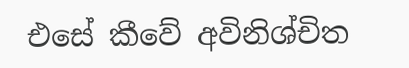එසේ කීවේ අවිනිශ්චිත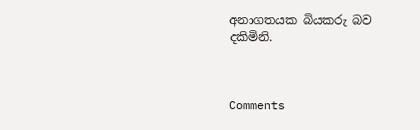අනාගතයක බියකරු බව දකිමිනි.



Comments